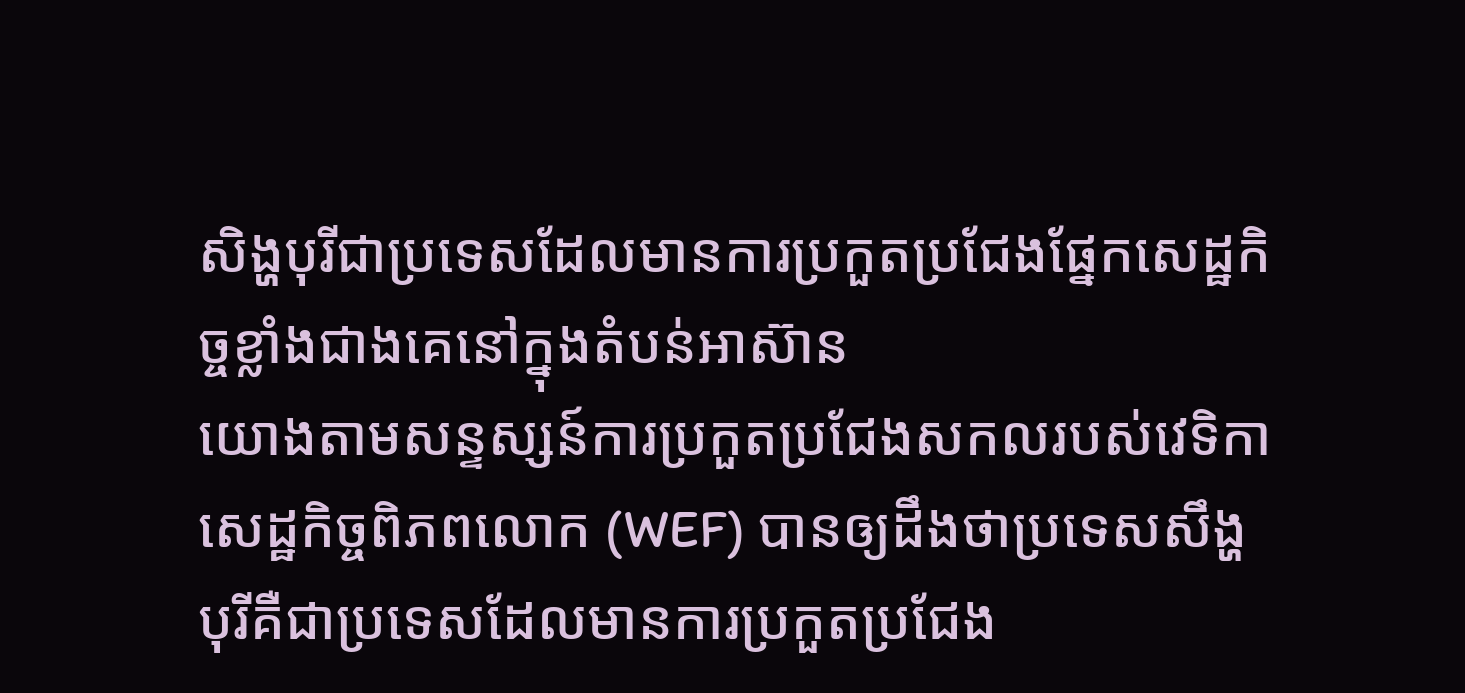សិង្ហបុរីជាប្រទេសដែលមានការប្រកួតប្រជែងផ្នែកសេដ្ឋកិច្ចខ្លាំងជាងគេនៅក្នុងតំបន់អាស៊ាន
យោងតាមសន្ទស្សន៍ការប្រកួតប្រជែងសកលរបស់វេទិកាសេដ្ឋកិច្ចពិភពលោក (WEF) បានឲ្យដឹងថាប្រទេសសឹង្ហបុរីគឺជាប្រទេសដែលមានការប្រកួតប្រជែង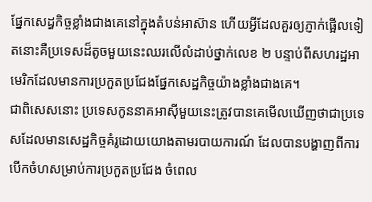ផ្នែកសេដ្ធកិច្ចខ្លាំងជាងគេនៅក្នុងតំបន់អាស៊ាន ហើយអ្វីដែលគួរឲ្យភ្ញាក់ផ្អើលទៀតនោះគឺប្រទេសដ៏តូចមួយនេះឈរលើលំដាប់ថ្នាក់លេខ ២ បន្ទាប់ពីសហរដ្ឋអាមេរិកដែលមានការប្រកួតប្រជែងផ្នែកសេដ្ឋកិច្ចយ៉ាងខ្លាំងជាងគេ។
ជាពិសេសនោះ ប្រទេសកូននាគអាស៊ីមួយនេះត្រូវបានគេមើលឃើញថាជាប្រទេសដែលមានសេដ្ឋកិច្ចគំរូដោយយោងតាមរបាយការណ៍ ដែលបានបង្ហាញពីការបើកចំហសម្រាប់ការប្រកួតប្រជែង ចំពេល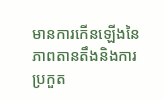មានការកើនឡើងនៃភាពតានតឹងនិងការប្រកួត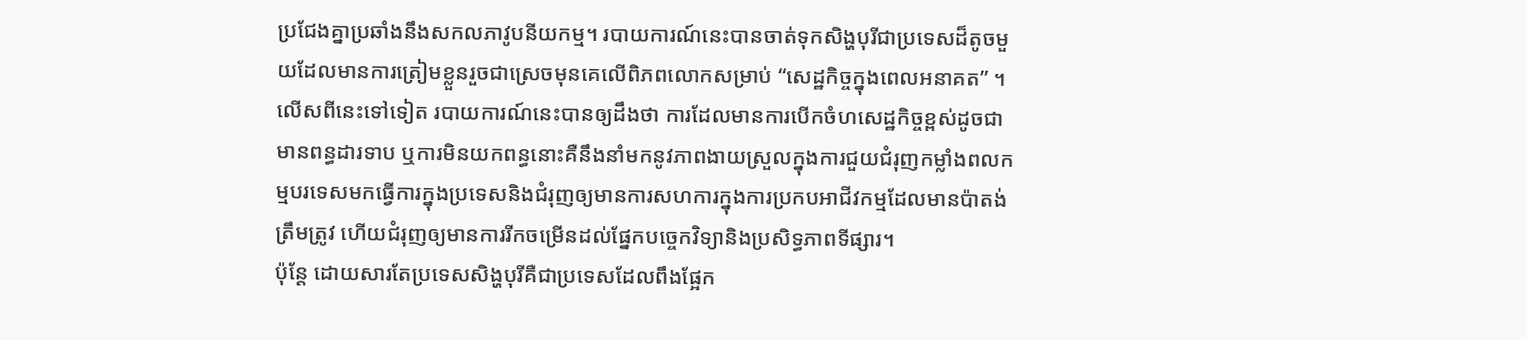ប្រជែងគ្នាប្រឆាំងនឹងសកលភាវូបនីយកម្ម។ របាយការណ៍នេះបានចាត់ទុកសិង្ហបុរីជាប្រទេសដ៏តូចមួយដែលមានការត្រៀមខ្លួនរួចជាស្រេចមុនគេលើពិភពលោកសម្រាប់ “សេដ្ឋកិច្ចក្នុងពេលអនាគត” ។
លើសពីនេះទៅទៀត របាយការណ៍នេះបានឲ្យដឹងថា ការដែលមានការបើកចំហសេដ្ឋកិច្ចខ្ពស់ដូចជា មានពន្ធដារទាប ឬការមិនយកពន្ធនោះគឺនឹងនាំមកនូវភាពងាយស្រួលក្នុងការជួយជំរុញកម្លាំងពលកម្មបរទេសមកធ្វើការក្នុងប្រទេសនិងជំរុញឲ្យមានការសហការក្នុងការប្រកបអាជីវកម្មដែលមានប៉ាតង់ត្រឹមត្រូវ ហើយជំរុញឲ្យមានការរីកចម្រើនដល់ផ្នែកបច្ចេកវិទ្យានិងប្រសិទ្ធភាពទីផ្សារ។
ប៉ុន្តែ ដោយសារតែប្រទេសសិង្ហបុរីគឺជាប្រទេសដែលពឹងផ្អែក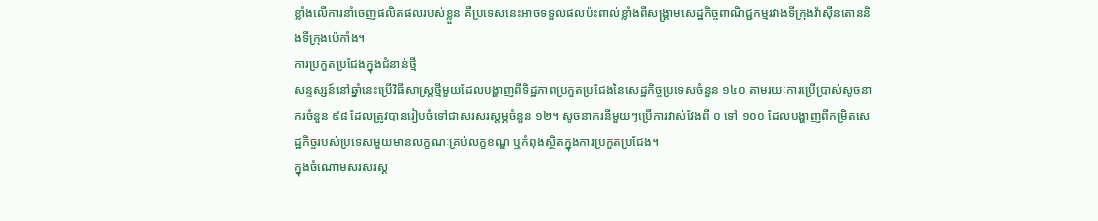ខ្លាំងលើការនាំចេញផលិតផលរបស់ខ្លួន គឺប្រទេសនេះអាចទទួលផលប៉ះពាល់ខ្លាំងពីសង្គ្រាមសេដ្ឋកិច្ចពាណិជ្ជកម្មរវាងទីក្រុងវ៉ាស៊ីនតោននិងទីក្រុងប៉េកាំង។
ការប្រកួតប្រជែងក្នុងជំនាន់ថ្មី
សន្ទស្សន៍នៅឆ្នាំនេះប្រើវិធីសាស្ត្រថ្មីមួយដែលបង្ហាញពីទិដ្ឋភាពប្រកួតប្រជែងនៃសេដ្ឋកិច្ចប្រទេសចំនួន ១៤០ តាមរយៈការប្រើប្រាស់សូចនាករចំនួន ៩៨ ដែលត្រូវបានរៀបចំទៅជាសរសរស្ដម្ភចំនួន ១២។ សូចនាករនីមួយៗប្រើការវាស់វែងពី ០ ទៅ ១០០ ដែលបង្ហាញពីកម្រិតសេដ្ឋកិច្ចរបស់ប្រទេសមួយមានលក្ខណៈគ្រប់លក្ខខណ្ឌ ឬកំពុងស្ថិតក្នុងការប្រកួតប្រជែង។
ក្នុងចំណោមសរសរស្ដ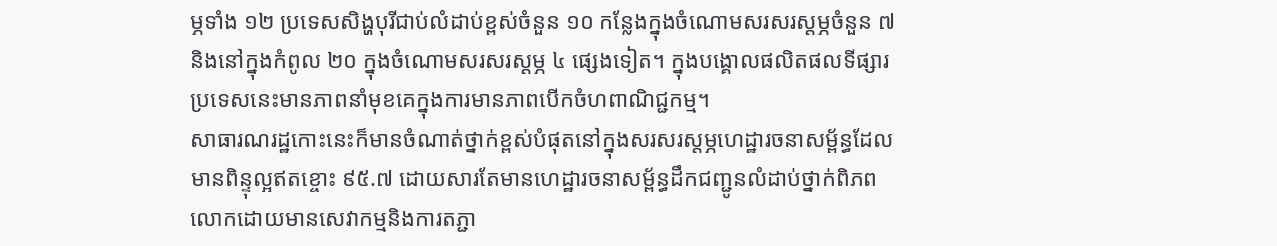ម្ភទាំង ១២ ប្រទេសសិង្ហបុរីជាប់លំដាប់ខ្ពស់ចំនួន ១០ កន្លែងក្នុងចំណោមសរសរស្ដម្ភចំនួន ៧ និងនៅក្នុងកំពូល ២០ ក្នុងចំណោមសរសរស្ដម្ភ ៤ ផ្សេងទៀត។ ក្នុងបង្គោលផលិតផលទីផ្សារ ប្រទេសនេះមានភាពនាំមុខគេក្នុងការមានភាពបើកចំហពាណិជ្ជកម្ម។
សាធារណរដ្ឋកោះនេះក៏មានចំណាត់ថ្នាក់ខ្ពស់បំផុតនៅក្នុងសរសរស្ដម្ភហេដ្ឋារចនាសម្ព័ន្ធដែលមានពិន្ទុល្អឥតខ្ចោះ ៩៥.៧ ដោយសារតែមានហេដ្ឋារចនាសម្ព័ន្ធដឹកជញ្ជូនលំដាប់ថ្នាក់ពិភពលោកដោយមានសេវាកម្មនិងការតភ្ជា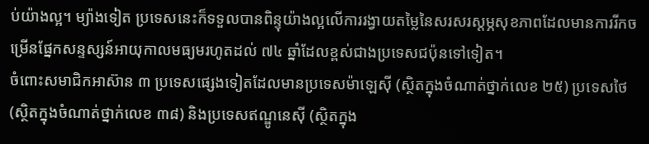ប់យ៉ាងល្អ។ ម្យ៉ាងទៀត ប្រទេសនេះក៏ទទួលបានពិន្ទុយ៉ាងល្អលើការរង្វាយតម្លៃនៃសរសរស្ដម្ភសុខភាពដែលមានការរីកចម្រើនផ្នែកសន្ទស្សន៍អាយុកាលមធ្យមរហូតដល់ ៧៤ ឆ្នាំដែលខ្ពស់ជាងប្រទេសជប៉ុនទៅទៀត។
ចំពោះសមាជិកអាស៊ាន ៣ ប្រទេសផ្សេងទៀតដែលមានប្រទេសម៉ាឡេស៊ី (ស្ថិតក្នុងចំណាត់ថ្នាក់លេខ ២៥) ប្រទេសថៃ (ស្ថិតក្នុងចំណាត់ថ្នាក់លេខ ៣៨) និងប្រទេសឥណ្ឌូនេស៊ី (ស្ថិតក្នុង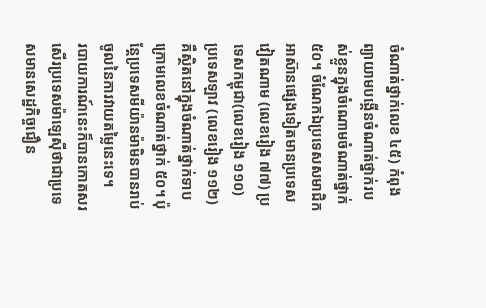ចំណាត់ថ្នាក់លេខ ៤៥) កំពុងព្យាយាមបង្កើនចំណាត់ថ្នាក់របស់ខ្លួនក្នុងចំណោមចំណាត់ថ្នាក់ ៥០។ ចំណែកឯប្រទេសសមាជិកអាស៊ានផ្សេងទៀតមានប្រទេសវៀតណាម (លេខរៀង ៧៧) ប្រទេសកម្ពុជា(លេខរៀង ១១០) ប្រទេសឡាវ (លេខរៀង ១១២) គឺស្ថិតនៅក្នុងចំណាត់ថ្នាក់ទាបក្រោមលេខចំណាត់ថ្នាក់ ៥០។ ប៉ុន្តែប្រទេសមីយ៉ានម៉ាមិនបានរាប់ចូលនៃការវាយតម្លៃនេះទេ។
របាយការណ៍នេះក៏បានកោតសរសើរប្រទេសម៉ាឡេស៊ីថាជាប្រទេសមានសេដ្ឋកិច្ចជឿន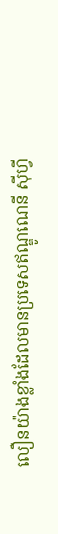លឿនយ៉ាងខ្លាំងដែលមានប្រទេសឥណ្ឌូណេនី ស៊ីហ្វី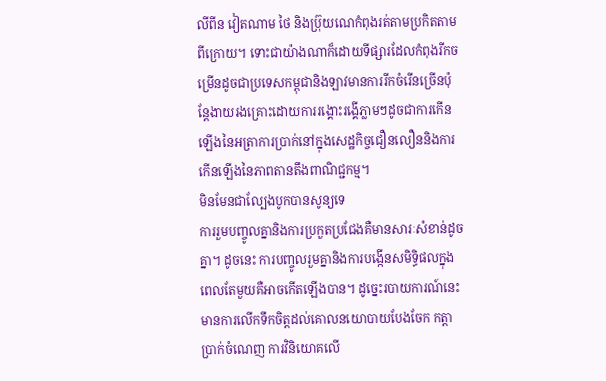លីពីន វៀតណាម ថៃ និងប្រ៊ុយណេកំពុងរត់តាមប្រកិតតាមពីក្រោយ។ ទោះជាយ៉ាងណាក៏ដោយទីផ្សារដែលកំពុងរីកចម្រើនដូចជាប្រទេសកម្ពុជានិងឡាវមានការរីកចំរើនច្រើនប៉ុន្តែងាយរងគ្រោះដោយការរង្គោះរង្គើភ្លាមៗដូចជាការកើនឡើងនៃអត្រាការប្រាក់នៅក្នុងសេដ្ឋកិច្ចជឿនលឿននិងការកើនឡើងនៃភាពតានតឹងពាណិជ្ជកម្ម។
មិនមែនជាល្បែងបូកបានសូន្យទេ
ការរួមបញ្ចូលគ្នានិងការប្រកួតប្រជែងគឺមានសារៈសំខាន់ដូចគ្នា។ ដូចនេះ ការបញ្ចូលរួមគ្នានិងការបង្កើនសមិទ្ធិផលក្នុងពេលតែមួយគឺអាចកើតឡើងបាន។ ដូច្នេះរបាយការណ៍នេះមានការលើកទឹកចិត្តដល់គោលនយោបាយបែងចែក កត្តាប្រាក់ចំណេញ ការវិនិយោគលើ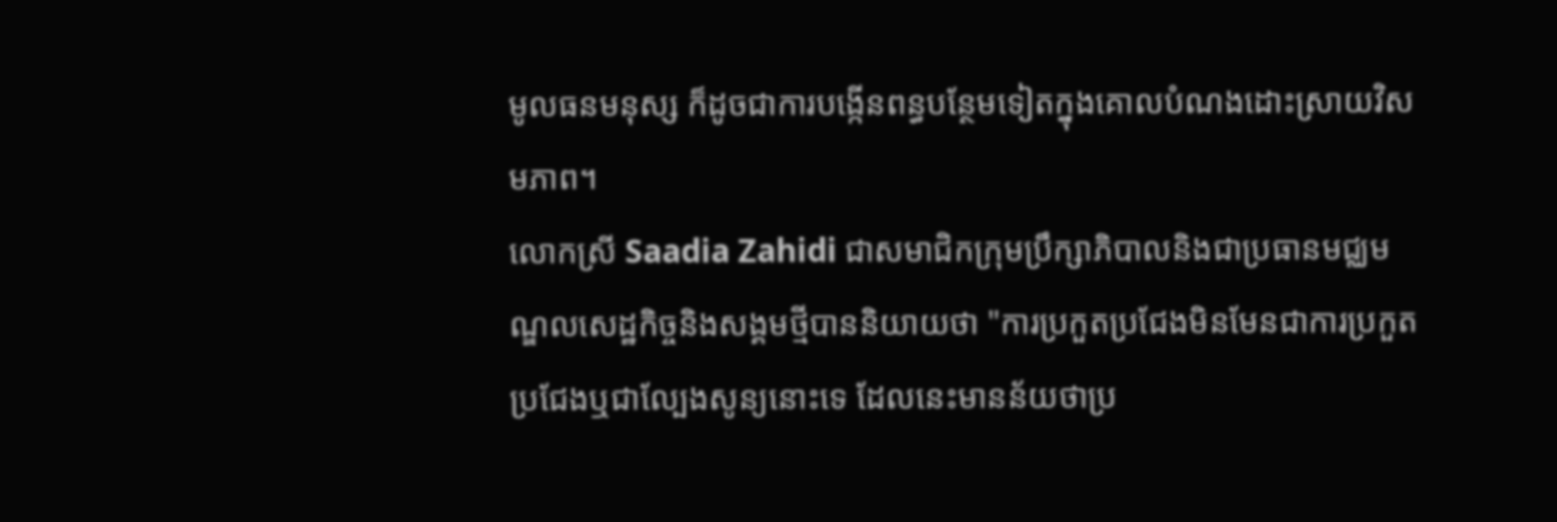មូលធនមនុស្ស ក៏ដូចជាការបង្កើនពន្ធបន្ថែមទៀតក្នុងគោលបំណងដោះស្រាយវិសមភាព។
លោកស្រី Saadia Zahidi ជាសមាជិកក្រុមប្រឹក្សាភិបាលនិងជាប្រធានមជ្ឈមណ្ឌលសេដ្ឋកិច្ចនិងសង្គមថ្មីបាននិយាយថា "ការប្រកួតប្រជែងមិនមែនជាការប្រកួតប្រជែងឬជាល្បែងសូន្យនោះទេ ដែលនេះមានន័យថាប្រ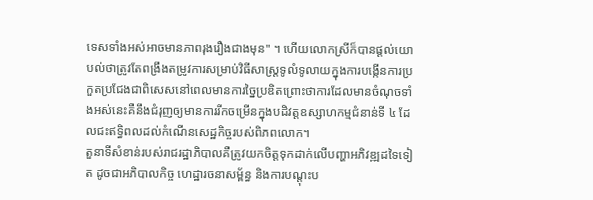ទេសទាំងអស់អាចមានភាពរុងរឿងជាងមុន" ។ ហើយលោកស្រីក៏បានផ្ដល់យោបល់ថាត្រូវតែពង្រឹងតម្រូវការសម្រាប់វិធីសាស្ត្រទូលំទូលាយក្នុងការបង្កើនការប្រកួតប្រជែងជាពិសេសនៅពេលមានការច្នៃប្រឌិតព្រោះថាការដែលមានចំណុចទាំងអស់នេះគឺនឹងជំរុញឲ្យមានការរីកចម្រើនក្នុងបដិវត្តឧស្សាហកម្មជំនាន់ទី ៤ ដែលជះឥទ្ធិពលដល់កំណើនសេដ្ឋកិច្ចរបស់ពិភពលោក។
តួនាទីសំខាន់របស់រាជរដ្ឋាភិបាលគឺត្រូវយកចិត្តទុកដាក់លើបញ្ហាអភិវឌ្ឍដទៃទៀត ដូចជាអភិបាលកិច្ច ហេដ្ឋារចនាសម្ព័ន្ធ និងការបណ្តុះប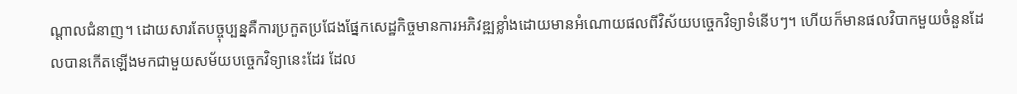ណ្តាលជំនាញ។ ដោយសារតែបច្ចុប្បន្នគឺការប្រកួតប្រជែងផ្នែកសេដ្ឋកិច្ចមានការអភិវឌ្ឍខ្លាំងដោយមានអំណោយផលពីវិស័យបច្ចេកវិទ្យាទំនើបៗ។ ហើយក៏មានផលវិបាកមួយចំនួនដែលបានកើតឡើងមកជាមួយសម័យបច្ចេកវិទ្យានេះដែរ ដែល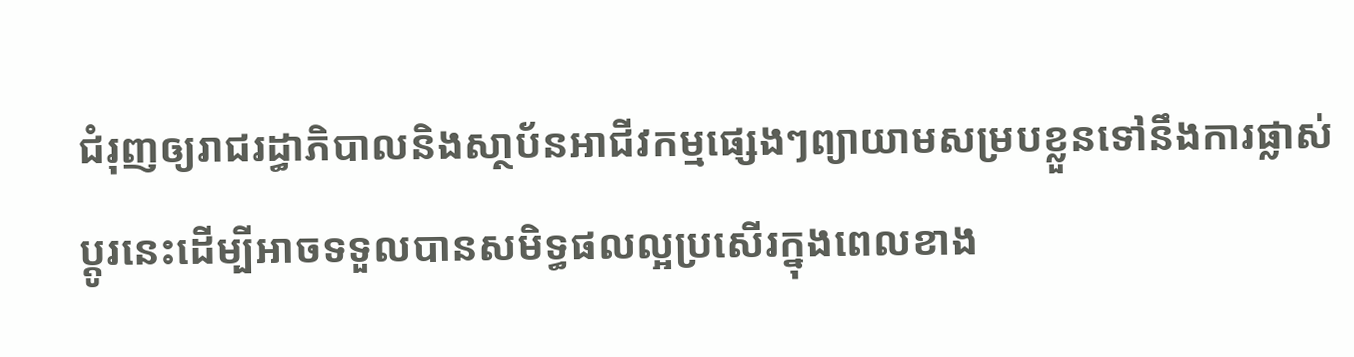ជំរុញឲ្យរាជរដ្ធាភិបាលនិងសា្ថប័នអាជីវកម្មផ្សេងៗព្យាយាមសម្របខ្លួនទៅនឹងការផ្លាស់ប្ដូរនេះដើម្បីអាចទទួលបានសមិទ្ធផលល្អប្រសើរក្នុងពេលខាង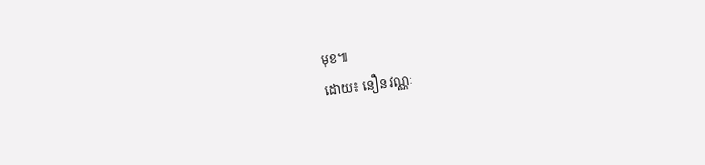មុខ៕
ដោយ៖ នឿន វណ្ណៈ